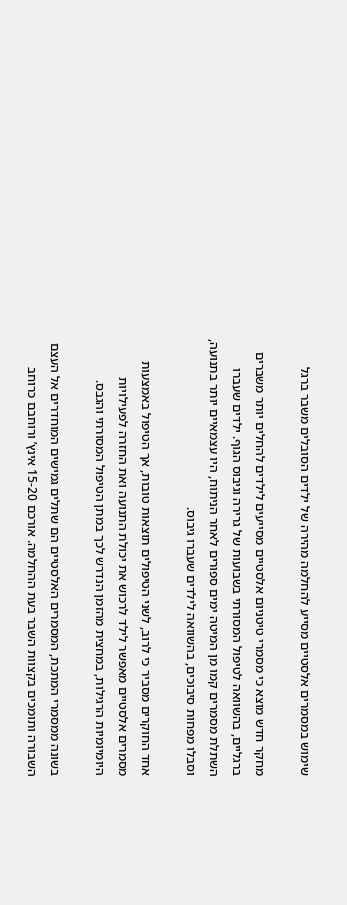שימוש במסמרים אלסטיים מסייע להחלמה מהירה של ילדים הסובלים משבר ברגל

מחקר חדש מוצא כי מסמרי טיטניום אלסטיים מסייעים לילדים להחלים יותר משברים ברגליים, בהשוואה לטיפול המסורתי בשבועות של גרירה וגיבוס הגוף. ילדים שעברו השתלת מסמרים קמו מן המיטה ימים ספורים לאחר הניתוח, היו עצמאיים יותר בתנועה, וסבלו מפחות סיבוכים, בהשוואה לילדים שעברו גיבוס.

אחד החוקרים מסביר כי לרוב, לשני הטיפולים תוצאות טובות, אך הטיפול באמצעות מסמרים אלסטיים מאפשר לילד לרכוש את יכולת התנועה ואת החזרה לפעילויות היומיומיות הרגילות, במחצית מהזמן הנדרש לכך במתן הטיפול המסורתי והגבס.

בשונה ממסמרי המתכת, המסמרים האלסטיים הם שתלים גמישים המוחדרים אל העצם השבורה ותומכים בקצוות השבר בעת ההחלמה. אורכם 15-20 אינץ’ ורוחבם כרוחב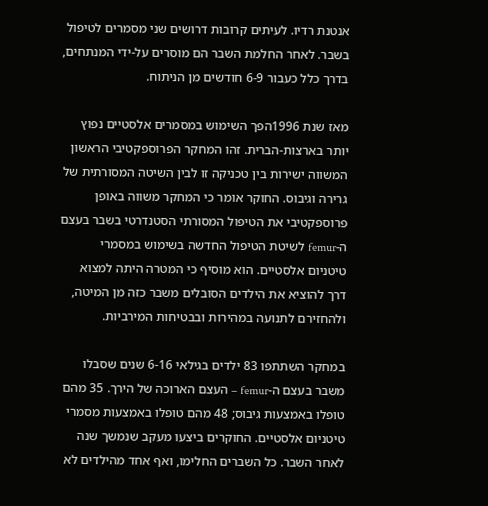אנטנת רדיו. לעיתים קרובות דרושים שני מסמרים לטיפול בשבר. לאחר החלמת השבר הם מוסרים על-ידי המנתחים, בדרך כלל כעבור 6-9 חודשים מן הניתוח.

מאז שנת 1996הפך השימוש במסמרים אלסטיים נפוץ יותר בארצות-הברית. זהו המחקר הפרוספקטיבי הראשון המשווה ישירות בין טכניקה זו לבין השיטה המסורתית של גרירה וגיבוס. החוקר אומר כי המחקר משווה באופן פרוספקטיבי את הטיפול המסורתי הסטנדרטי בשבר בעצם ה-femur לשיטת הטיפול החדשה בשימוש במסמרי טיטניום אלסטיים. הוא מוסיף כי המטרה היתה למצוא דרך להוציא את הילדים הסובלים משבר כזה מן המיטה, ולהחזירם לתנועה במהירות ובבטיחות המירביות.

במחקר השתתפו 83 ילדים בגילאי 6-16 שנים שסבלו משבר בעצם ה-femur – העצם הארוכה של הירך. 35 מהם טופלו באמצעות גיבוס; 48 מהם טופלו באמצעות מסמרי טיטניום אלסטיים. החוקרים ביצעו מעקב שנמשך שנה לאחר השבר. כל השברים החלימו, ואף אחד מהילדים לא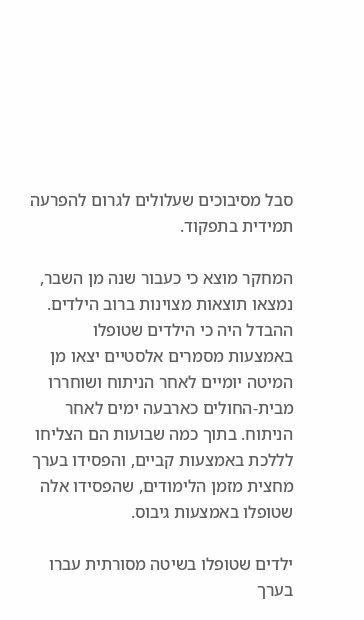סבל מסיבוכים שעלולים לגרום להפרעה תמידית בתפקוד.

המחקר מוצא כי כעבור שנה מן השבר, נמצאו תוצאות מצוינות ברוב הילדים. ההבדל היה כי הילדים שטופלו באמצעות מסמרים אלסטיים יצאו מן המיטה יומיים לאחר הניתוח ושוחררו מבית-החולים כארבעה ימים לאחר הניתוח. בתוך כמה שבועות הם הצליחו לללכת באמצעות קביים, והפסידו בערך מחצית מזמן הלימודים, שהפסידו אלה שטופלו באמצעות גיבוס.

ילדים שטופלו בשיטה מסורתית עברו בערך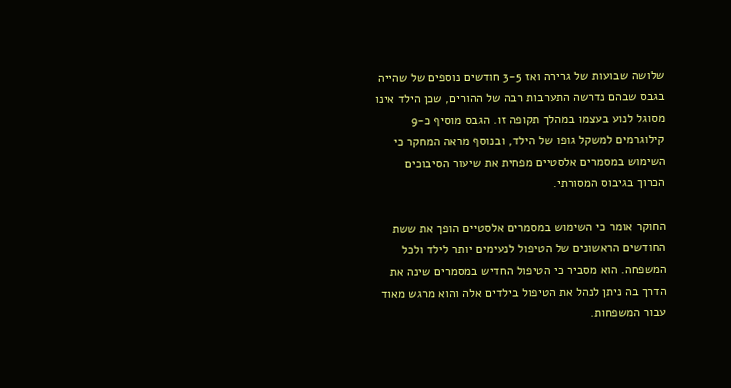שלושה שבועות של גרירה ואז 3-5 חודשים נוספים של שהייה בגבס שבהם נדרשה התערבות רבה של ההורים, שכן הילד אינו מסוגל לנוע בעצמו במהלך תקופה זו. הגבס מוסיף כ-9 קילוגרמים למשקל גופו של הילד, ובנוסף מראה המחקר כי השימוש במסמרים אלסטיים מפחית את שיעור הסיבוכים הכרוך בגיבוס המסורתי.

החוקר אומר כי השימוש במסמרים אלסטיים הופך את ששת החודשים הראשונים של הטיפול לנעימים יותר לילד ולכל המשפחה. הוא מסביר כי הטיפול החדיש במסמרים שינה את הדרך בה ניתן לנהל את הטיפול בילדים אלה והוא מרגש מאוד עבור המשפחות.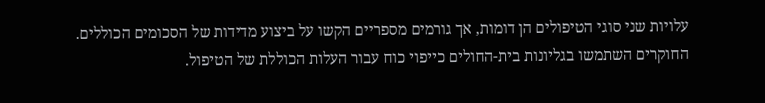עלויות שני סוגי הטיפולים הן דומות, אך גורמים מספריים הקשו על ביצוע מדידות של הסכומים הכוללים. החוקרים השתמשו בגליונות בית-החולים כייפוי כוח עבור העלות הכוללת של הטיפול.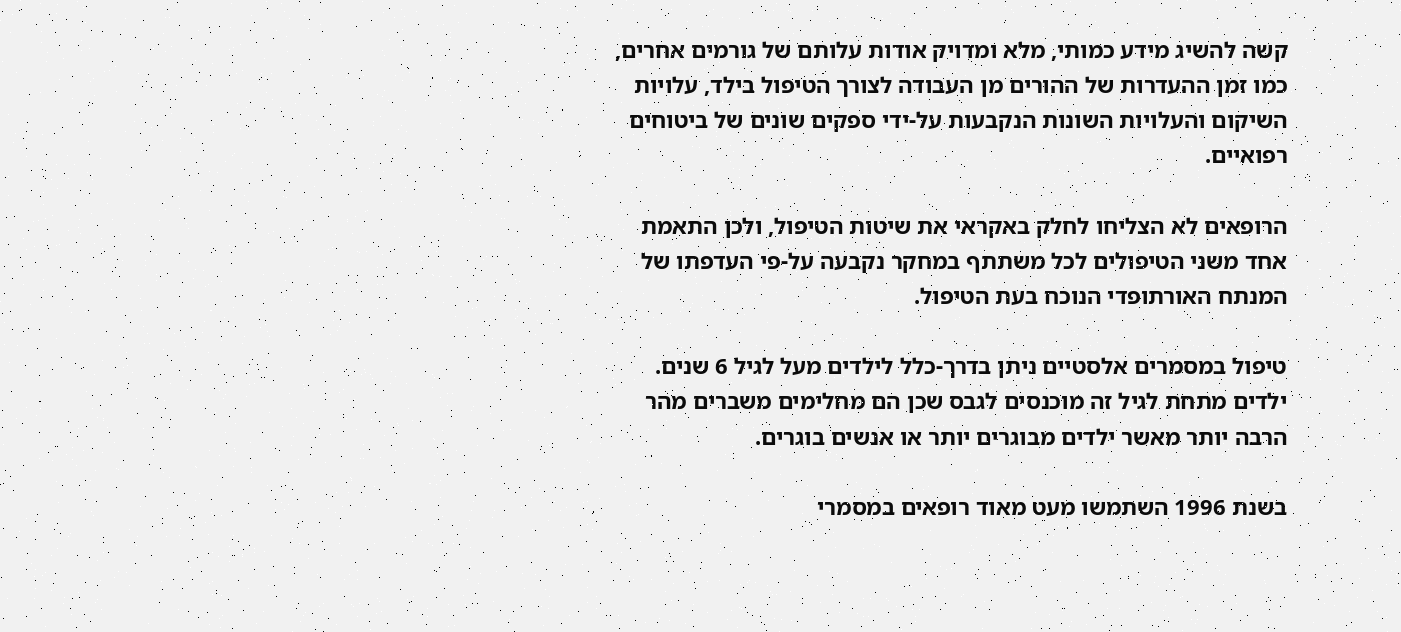קשה להשיג מידע כמותי, מלא ומדויק אודות עלותם של גורמים אחרים, כמו זמן ההעדרות של ההורים מן העבודה לצורך הטיפול בילד, עלויות השיקום והעלויות השונות הנקבעות על-ידי ספקים שונים של ביטוחים רפואיים.

הרופאים לא הצליחו לחלק באקראי את שיטות הטיפול, ולכן התאמת אחד משני הטיפולים לכל משתתף במחקר נקבעה על-פי העדפתו של המנתח האורתופדי הנוכח בעת הטיפול.

טיפול במסמרים אלסטיים ניתן בדרך-כלל לילדים מעל לגיל 6 שנים. ילדים מתחת לגיל זה מוכנסים לגבס שכן הם מחלימים משברים מהר הרבה יותר מאשר ילדים מבוגרים יותר או אנשים בוגרים.

בשנת 1996 השתמשו מעט מאוד רופאים במסמרי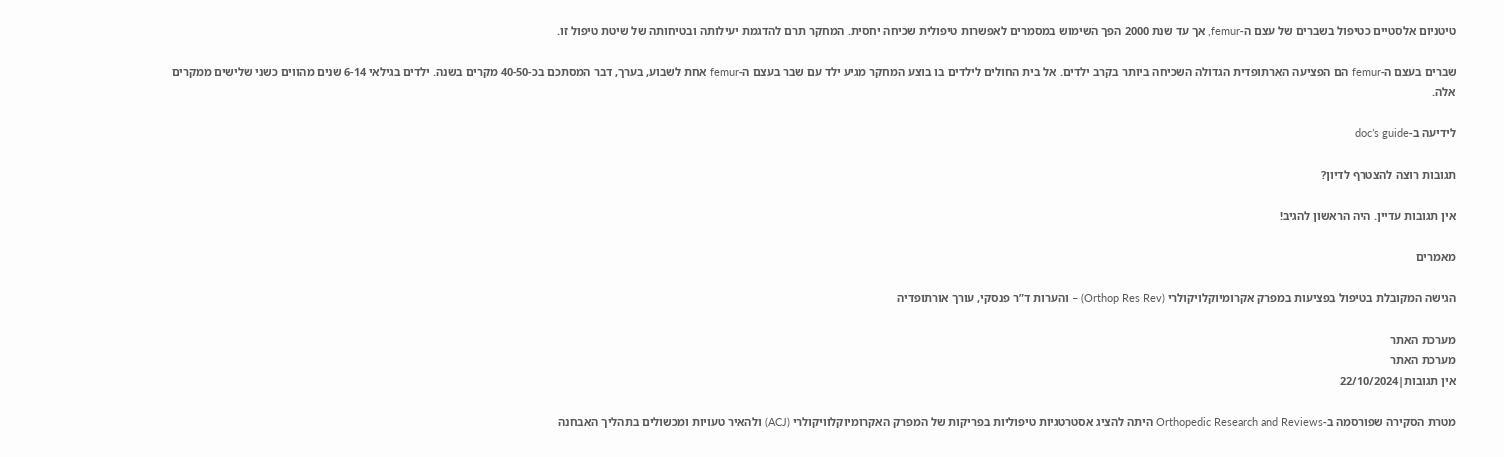טיטניום אלסטיים כטיפול בשברים של עצם ה-femur, אך עד שנת 2000 הפך השימוש במסמרים לאפשרות טיפולית שכיחה יחסית. המחקר תרם להדגמת יעילותה ובטיחותה של שיטת טיפול זו.

שברים בעצם ה-femur הם הפציעה הארתופדית הגדולה השכיחה ביותר בקרב ילדים. אל בית החולים לילדים בו בוצע המחקר מגיע ילד עם שבר בעצם ה-femur אחת לשבוע, בערך, דבר המסתכם בכ-40-50 מקרים בשנה. ילדים בגילאי 6-14 שנים מהווים כשני שלישים ממקרים אלה.

לידיעה ב-doc’s guide

תגובות רוצה להצטרף לדיון?

אין תגובות עדיין. היה הראשון להגיב!

מאמרים

הגישה המקובלת בטיפול בפציעות במפרק אקרומיוקלויקולרי (Orthop Res Rev) – והערות ד”ר פנסקי, עורך אורתופדיה

מערכת האתר
מערכת האתר
אין תגובות|22/10/2024

מטרת הסקירה שפורסמה ב-Orthopedic Research and Reviews היתה להציג אסטרטגיות טיפוליות בפריקות של המפרק האקרומיוקלוויקולרי (ACJ) ולהאיר טעויות ומכשולים בתהליך האבחנה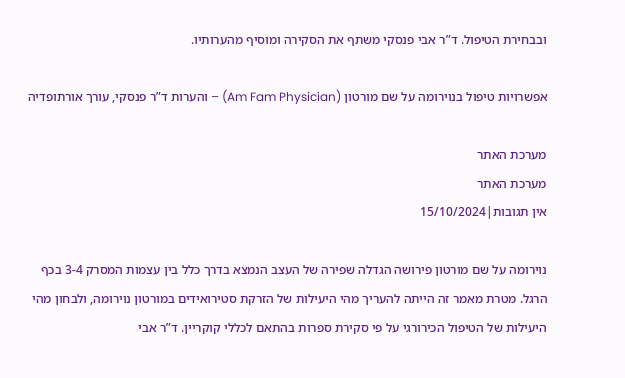ובבחירת הטיפול. ד”ר אבי פנסקי משתף את הסקירה ומוסיף מהערותיו.

אפשרויות טיפול בנוירומה על שם מורטון (Am Fam Physician) – והערות ד”ר פנסקי, עורך אורתופדיה

מערכת האתר
מערכת האתר
אין תגובות|15/10/2024

נוירומה על שם מורטון פירושה הגדלה שפירה של העצב הנמצא בדרך כלל בין עצמות המסרק 3-4 בכף הרגל. מטרת מאמר זה הייתה להעריך מהי היעילות של הזרקת סטירואידים במורטון נוירומה, ולבחון מהי היעילות של הטיפול הכירורגי על פי סקירת ספרות בהתאם לכללי קוקריין. ד”ר אבי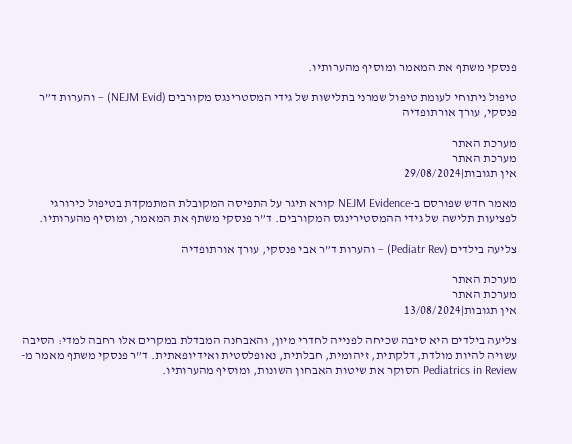פנסקי משתף את המאמר ומוסיף מהערותיו.

טיפול ניתוחי לעומת טיפול שמרני בתלישות של גידי המסטרינגס מקורבים (NEJM Evid) – והערות ד”ר פנסקי, עורך אורתופדיה

מערכת האתר
מערכת האתר
אין תגובות|29/08/2024

מאמר חדש שפורסם ב-NEJM Evidence קורא תיגר על התפיסה המקובלת המתמקדת בטיפול כירורגי לפציעות תלישה של גידי ההמסטירינגס המקורבים. ד”ר פנסקי משתף את המאמר, ומוסיף מהערותיו.

צליעה בילדים (Pediatr Rev) – והערות ד”ר אבי פנסקי, עורך אורתופדיה

מערכת האתר
מערכת האתר
אין תגובות|13/08/2024

צליעה בילדים היא סיבה שכיחה לפנייה לחדרי מיון, והאבחנה המבדלת במקרים אלו רחבה למדי: הסיבה עשויה להיות מולדת, דלקתית, זיהומית, חבלתית, נאופלסטית ואידיופאתית. ד”ר פנסקי משתף מאמר מ-Pediatrics in Review הסוקר את שיטות האבחון השונות, ומוסיף מהערותיו.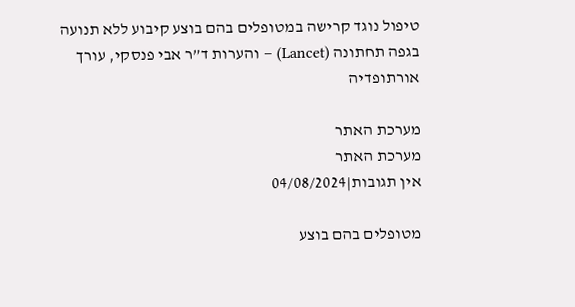טיפול נוגד קרישה במטופלים בהם בוצע קיבוע ללא תנועה בגפה תחתונה (Lancet) – והערות ד”ר אבי פנסקי, עורך אורתופדיה

מערכת האתר
מערכת האתר
אין תגובות|04/08/2024

מטופלים בהם בוצע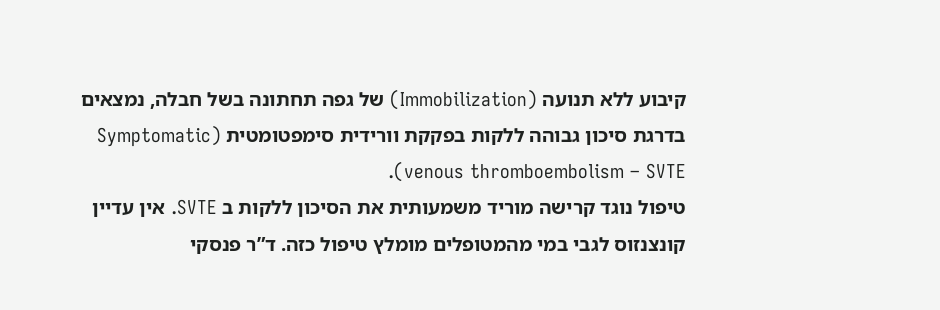קיבוע ללא תנועה (Immobilization) של גפה תחתונה בשל חבלה, נמצאים בדרגת סיכון גבוהה ללקות בפקקת וורידית סימפטומטית (Symptomatic venous thromboembolism – SVTE).
טיפול נוגד קרישה מוריד משמעותית את הסיכון ללקות ב SVTE. אין עדיין קונצנזוס לגבי במי מהמטופלים מומלץ טיפול כזה. ד”ר פנסקי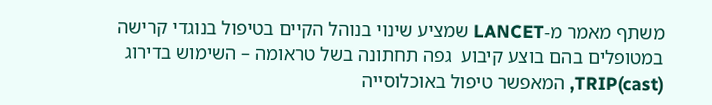משתף מאמר מ-LANCET שמציע שינוי בנוהל הקיים בטיפול בנוגדי קרישה במטופלים בהם בוצע קיבוע  גפה תחתונה בשל טראומה – השימוש בדירוג TRIP(cast), המאפשר טיפול באוכלוסייה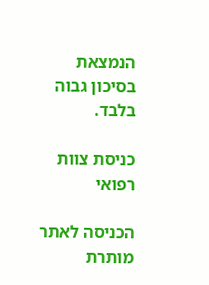הנמצאת בסיכון גבוה בלבד.

כניסת צוות רפואי

הכניסה לאתר מותרת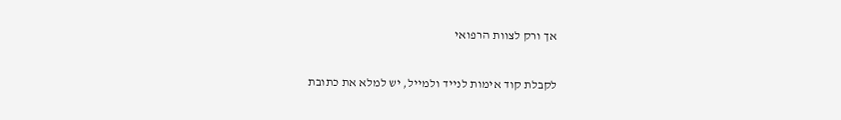אך ורק לצוות הרפואי

לקבלת קוד אימות לנייד ולמייל, יש למלא את כתובת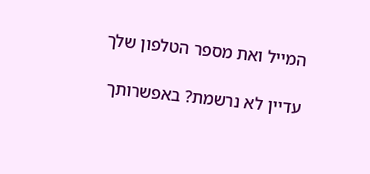המייל ואת מספר הטלפון שלך

עדיין לא נרשמת? באפשרותך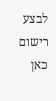לבצע רישום כאן